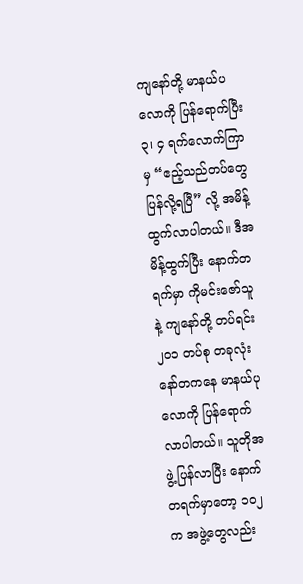ကျနော်တို့ မာနယ်ပလောကို ပြန်ရောက်ပြီး ၃၊ ၄ ရက်လောက်ကြာမှ “ဧည့်သည်တပ်တွေ ပြန်လို့ရပြီ” လို့ အမိန့်ထွက်လာပါတယ်။ ဒီအမိန့်ထွက်ပြီး နောက်တရက်မှာ ကိုမင်းဇော်သူနဲ့ ကျနော်တို့ တပ်ရင်း ၂၀၁ တပ်စု တခုလုံး နော်တကနေ မာနယ်ပုလောကို ပြန်ရောက်လာပါတယ်။ သူတိုအဖွဲ့ ပြန်လာပြီး နောက်တရက်မှာတော့ ၁၀၂ က အဖွဲ့တွေလည်း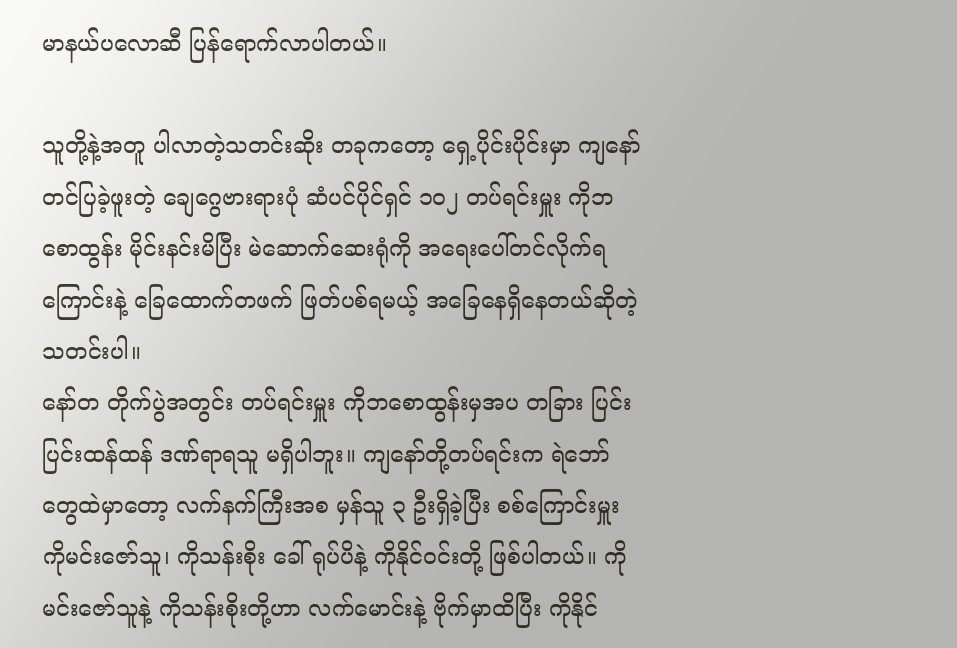မာနယ်ပလောဆီ ပြန်ရောက်လာပါတယ်။

သူတို့နဲ့အတူ ပါလာတဲ့သတင်းဆိုး တခုကတော့ ရှေ့ပိုင်းပိုင်းမှာ ကျနော်တင်ပြခဲ့ဖူးတဲ့ ချေဂွေဗားရားပုံ ဆံပင်ပိုင်ရှင် ၁၀၂ တပ်ရင်းမှူး ကိုဘစောထွန်း မိုင်းနင်းမိပြီး မဲဆောက်ဆေးရုံကို အရေးပေါ်တင်လိုက်ရကြောင်းနဲ့ ခြေထောက်တဖက် ဖြတ်ပစ်ရမယ့် အခြေနေရှိနေတယ်ဆိုတဲ့ သတင်းပါ။
နော်တ တိုက်ပွဲအတွင်း တပ်ရင်းမှူး ကိုဘစောထွန်းမှအပ တခြား ပြင်းပြင်းထန်ထန် ဒဏ်ရာရသူ မရှိပါဘူး။ ကျနော်တို့တပ်ရင်းက ရဲဘော်တွေထဲမှာတော့ လက်နက်ကြီးအစ မှန်သူ ၃ ဦးရှိခဲ့ပြီး စစ်ကြောင်းမှူး ကိုမင်းဇော်သူ၊ ကိုသန်းစိုး ခေါ် ရုပ်ပိနဲ့ ကိုနိုင်ဝင်းတို့ ဖြစ်ပါတယ်။ ကိုမင်းဇော်သူနဲ့ ကိုသန်းစိုးတို့ဟာ လက်မောင်းနဲ့ ဗိုက်မှာထိပြီး ကိုနိုင်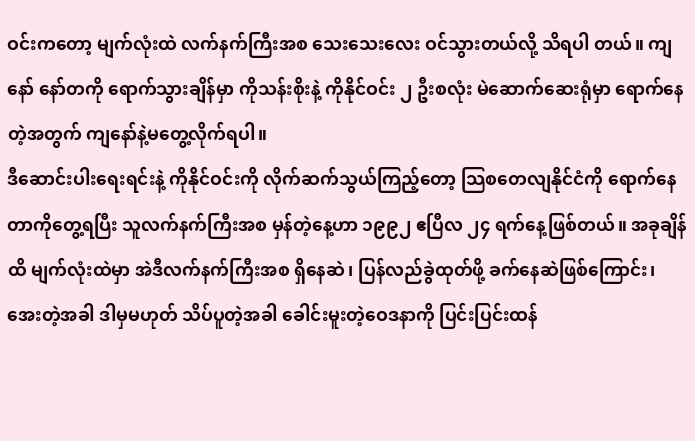ဝင်းကတော့ မျက်လုံးထဲ လက်နက်ကြီးအစ သေးသေးလေး ဝင်သွားတယ်လို့ သိရပါ တယ်။ ကျနော် နော်တကို ရောက်သွားချိန်မှာ ကိုသန်းစိုးနဲ့ ကိုနိုင်ဝင်း ၂ ဦးစလုံး မဲဆောက်ဆေးရုံမှာ ရောက်နေတဲ့အတွက် ကျနော်နဲ့မတွေ့လိုက်ရပါ။
ဒီဆောင်းပါးရေးရင်းနဲ့ ကိုနိုင်ဝင်းကို လိုက်ဆက်သွယ်ကြည့်တော့ သြစတေလျနိုင်ငံကို ရောက်နေတာကိုတွေ့ရပြီး သူလက်နက်ကြီးအစ မှန်တဲ့နေ့ဟာ ၁၉၉၂ ဧပြီလ ၂၄ ရက်နေ့ဖြစ်တယ်။ အခုချိန်ထိ မျက်လုံးထဲမှာ အဲဒီလက်နက်ကြီးအစ ရှိနေဆဲ၊ ပြန်လည်ခွဲထုတ်ဖို့ ခက်နေဆဲဖြစ်ကြောင်း၊ အေးတဲ့အခါ ဒါမှမဟုတ် သိပ်ပူတဲ့အခါ ခေါင်းမူးတဲ့ဝေဒနာကို ပြင်းပြင်းထန်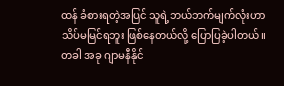ထန် ခံစားရတဲ့အပြင် သူရဲ့ဘယ်ဘက်မျက်လုံးဟာ သိပ်မမြင်ရဘူး ဖြစ်နေတယ်လို့ ပြောပြခဲ့ပါတယ်။ တခါ အခု ဂျာမနီနိုင်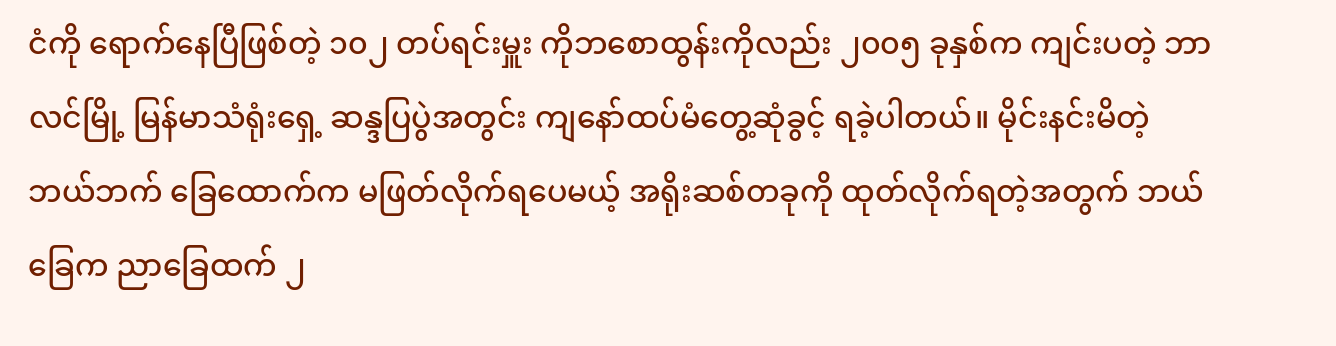ငံကို ရောက်နေပြီဖြစ်တဲ့ ၁၀၂ တပ်ရင်းမှူး ကိုဘစောထွန်းကိုလည်း ၂၀၀၅ ခုနှစ်က ကျင်းပတဲ့ ဘာလင်မြို့ မြန်မာသံရုံးရှေ့ ဆန္ဒပြပွဲအတွင်း ကျနော်ထပ်မံတွေ့ဆုံခွင့် ရခဲ့ပါတယ်။ မိုင်းနင်းမိတဲ့ ဘယ်ဘက် ခြေထောက်က မဖြတ်လိုက်ရပေမယ့် အရိုးဆစ်တခုကို ထုတ်လိုက်ရတဲ့အတွက် ဘယ်ခြေက ညာခြေထက် ၂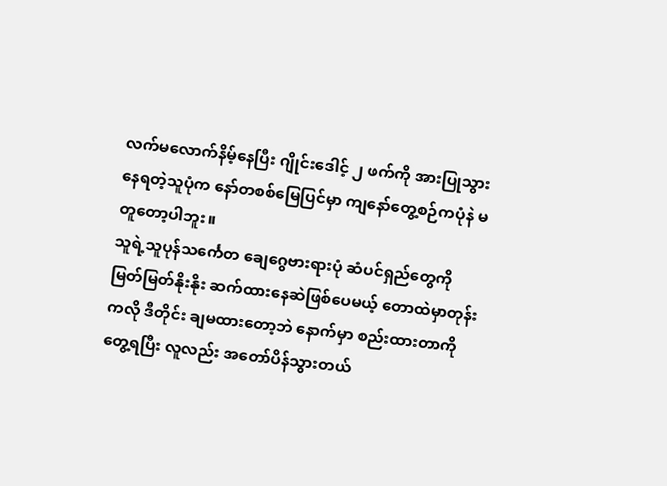လက်မလောက်နိမ့်နေပြီး ဂျိုင်းဒေါင့် ၂ ဖက်ကို အားပြုသွားနေရတဲ့သူပုံက နော်တစစ်မြေပြင်မှာ ကျနော်တွေ့စဉ်ကပုံနဲ မတူတော့ပါဘူး။
သူရဲ့သူပုန်သင်္ကေတ ချေဂွေဗားရားပုံ ဆံပင်ရှည်တွေကို မြတ်မြတ်နိုးနိုး ဆက်ထားနေဆဲဖြစ်ပေမယ့် တောထဲမှာတုန်းကလို ဒီတိုင်း ချမထားတော့ဘဲ နောက်မှာ စည်းထားတာကို တွေ့ရပြီး လူလည်း အတော်ပိန်သွားတယ်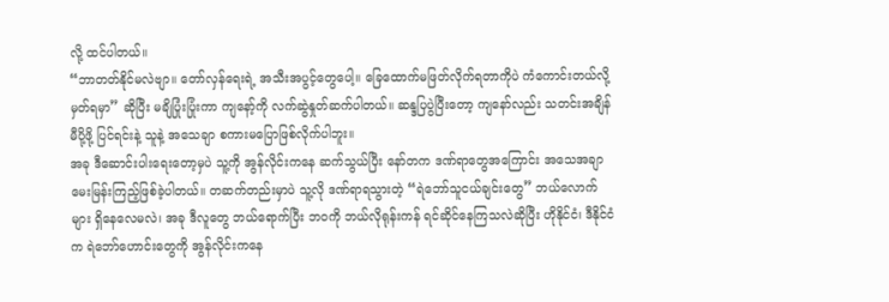လို့ ထင်ပါတယ်။
“ဘာတတ်နိုင်မလဲဗျာ။ တော်လှန်ရေးရဲ့ အသီးအပွင့်တွေပေါ့။ ခြေထောက်မဖြတ်လိုက်ရတာကိုပဲ ကံကောင်းတယ်လို့ မှတ်ရမှာ” ဆိုပြီး မချိပြုံးပြုံးကာ ကျနော့်ကို လက်ဆွဲနှုတ်ဆက်ပါတယ်။ ဆန္ဒပြပွဲပြီးတော့ ကျနော်လည်း သတင်းအချိန်မီပို့ဖို့ ပြင်ရင်းနဲ့ သူနဲ့ အသေချာ စကားမပြောဖြစ်လိုက်ပါဘူး။
အခု ဒီဆောင်းပါးရေးတော့မှပဲ သူ့ကို အွန်လိုင်းကနေ ဆက်သွယ်ပြီး နော်တက ဒဏ်ရာတွေအကြောင်း အသေအချာ မေးမြန်းကြည့်ဖြစ်ခဲ့ပါတယ်။ တဆက်တည်းမှာပဲ သူ့လို ဒဏ်ရာရသွားတဲ့ “ရဲဘော်သူငယ်ချင်းတွေ” ဘယ်လောက်များ ရှိနေလေမလဲ၊ အခု ဒီလူတွေ ဘယ်ရောက်ပြီး ဘဝကို ဘယ်လိုရုန်းကန် ရင်ဆိုင်နေကြသလဲဆိုပြီး ဟိုနိုင်ငံ၊ ဒီနိုင်ငံက ရဲဘော်ဟောင်းတွေကို အွန်လိုင်းကနေ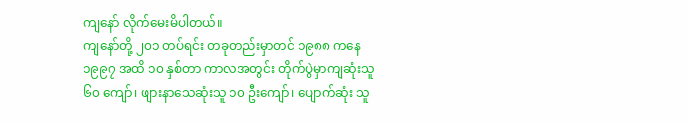ကျနော် လိုက်မေးမိပါတယ်။
ကျနော်တို့ ၂၀၁ တပ်ရင်း တခုတည်းမှာတင် ၁၉၈၈ ကနေ ၁၉၉၇ အထိ ၁၀ နှစ်တာ ကာလအတွင်း တိုက်ပွဲမှာကျဆုံးသူ ၆၀ ကျော်၊ ဖျားနာသေဆုံးသူ ၁၀ ဦးကျော်၊ ပျောက်ဆုံး သူ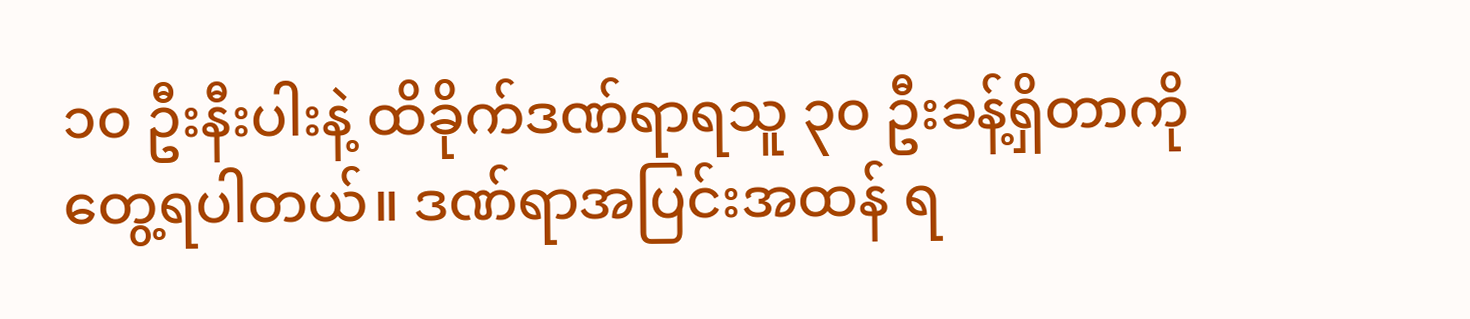၁၀ ဦးနီးပါးနဲ့ ထိခိုက်ဒဏ်ရာရသူ ၃၀ ဦးခန့်ရှိတာကို တွေ့ရပါတယ်။ ဒဏ်ရာအပြင်းအထန် ရ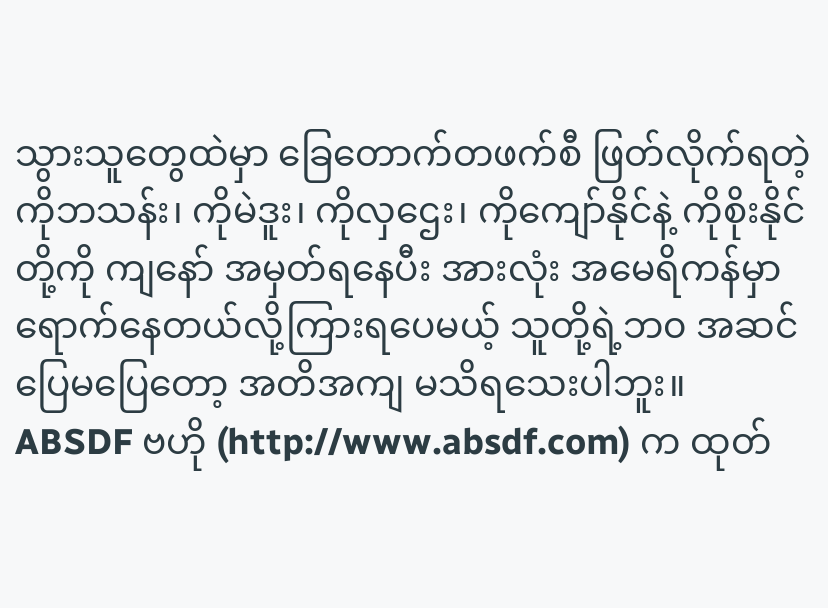သွားသူတွေထဲမှာ ခြေတောက်တဖက်စီ ဖြတ်လိုက်ရတဲ့ ကိုဘသန်း၊ ကိုမဲဒူး၊ ကိုလှဌေး၊ ကိုကျော်နိုင်နဲ့ ကိုစိုးနိုင်တို့ကို ကျနော် အမှတ်ရနေပီး အားလုံး အမေရိကန်မှာ ရောက်နေတယ်လို့ကြားရပေမယ့် သူတို့ရဲ့ဘ၀ အဆင်ပြေမပြေတော့ အတိအကျ မသိရသေးပါဘူး။
ABSDF ဗဟို (http://www.absdf.com) က ထုတ်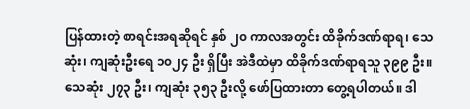ပြန်ထားတဲ့ စာရင်းအရဆိုရင် နှစ် ၂၀ ကာလအတွင်း ထိခိုက်ဒဏ်ရာရ၊ သေဆုံး၊ ကျဆုံးဦးရေ ၁၀၂၄ ဦး ရှိပြီး အဲဒီထဲမှာ ထိခိုက်ဒဏ်ရာရသူ ၃၉၉ ဦး။ သေဆုံး ၂၇၃ ဦး၊ ကျဆုံး ၃၅၃ ဦးလို့ ဖော်ပြထားတာ တွေ့ရပါတယ်။ ဒါ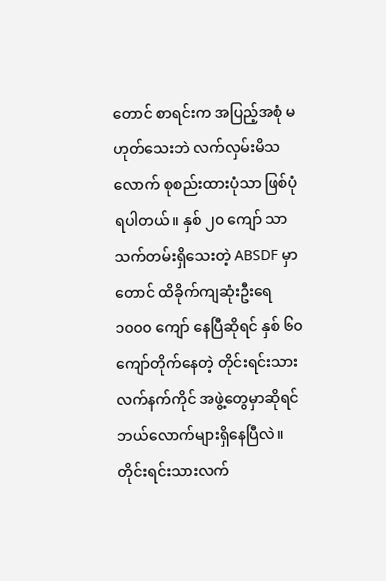တောင် စာရင်းက အပြည့်အစုံ မဟုတ်သေးဘဲ လက်လှမ်းမိသလောက် စုစည်းထားပုံသာ ဖြစ်ပုံရပါတယ်။ နှစ် ၂၀ ကျော် သာသက်တမ်းရှိသေးတဲ့ ABSDF မှာတောင် ထိခိုက်ကျဆုံးဦးရေ ၁၀၀၀ ကျော် နေပြီဆိုရင် နှစ် ၆၀ ကျော်တိုက်နေတဲ့ တိုင်းရင်းသားလက်နက်ကိုင် အဖွဲ့တွေမှာဆိုရင် ဘယ်လောက်များရှိနေပြီလဲ။
တိုင်းရင်းသားလက်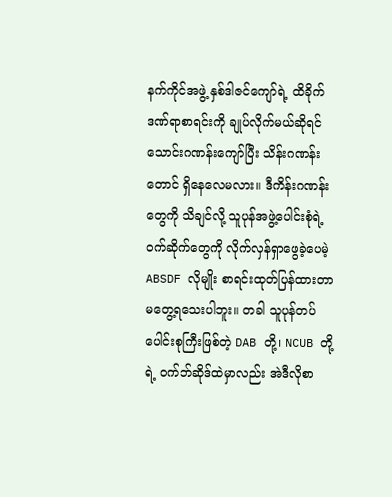နက်ကိုင်အဖွဲ့ နှစ်ဒါဇင်ကျော်ရဲ့ ထိခိုက်ဒဏ်ရာစာရင်းကို ချုပ်လိုက်မယ်ဆိုရင် သောင်းဂဏန်းကျော်ပြီး သိန်းဂဏန်းတောင် ရှိနေလေမလား။ ဒီကိန်းဂဏန်းတွေကို သိချင်လို့ သူပုန်အဖွဲ့ပေါင်းစုံရဲ့ ဝက်ဆိုက်တွေကို လိုက်လှန်ရှာဖွေခဲ့ပေမဲ့ ABSDF လိုမျိုး စာရင်းထုတ်ပြန်ထားတာ မတွေ့ရသေးပါဘူး။ တခါ သူပုန်တပ်ပေါင်းစုကြီးဖြစ်တဲ့ DAB တို့၊ NCUB တို့ရဲ့ ဝက်ဘ်ဆိုဒ်ထဲမှာလည်း အဲဒီလိုစာ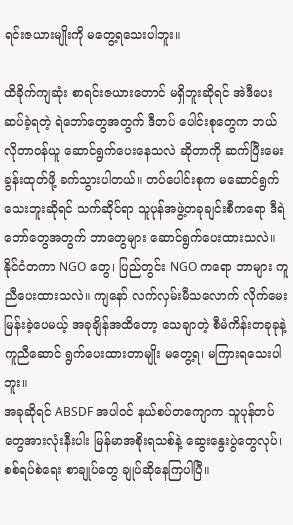ရင်းဇယားမျိုးကို မတွေ့ရသေးပါဘူး။

ထိခိုက်ကျဆုံး စာရင်းဇယားတောင် မရှိဘူးဆိုရင် အဲဒီပေးဆပ်ခဲ့ရတဲ့ ရဲဘော်တွေအတွက် ဒီတပ် ပေါင်းစုတွေက ဘယ်လိုတာဝန်ယူ ဆောင်ရွက်ပေးနေသလဲ ဆိုတာကို ဆက်ပြီးမေးခွန်းထုတ်ဖို့ ခက်သွားပါတယ်။ တပ်ပေါင်းစုက မဆောင်ရွက်သေးဘူးဆိုရင် သက်ဆိုင်ရာ သူပုန်အဖွဲ့တခုချင်းစီကရော ဒီရဲ ဘော်တွေအတွက် ဘာတွေများ ဆောင်ရွက်ပေးထားသလဲ။ နိုင်ငံတကာ NGO တွေ၊ ပြည်တွင်း NGO ကရော ဘာများ ကူညီပေးထားသလဲ။ ကျနော် လက်လှမ်းမီသလောက် လိုက်မေးမြန်းခဲ့ပေမယ့် အခုချိန်အထိတော့ သေချာတဲ့ စီမံကိန်းတခုခုနဲ့ ကူညီဆောင် ရွက်ပေးထားတာမျိုး မတွေ့ရ၊ မကြားရသေးပါဘူး။
အခုဆိုရင် ABSDF အပါဝင် နယ်စပ်တကျောက သူပုန်တပ်တွေအားလုံးနီးပါး မြန်မာအစိုးရသစ်နဲ့ ဆွေးနွေးပွဲတွေလုပ်၊ စစ်ရပ်စဲရေး စာချုပ်တွေ ချုပ်ဆိုနေကြပါပြီ။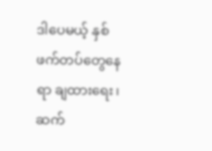ဒါပေမယ့် နှစ်ဖက်တပ်တွေနေရာ ချထားရေး၊ ဆက်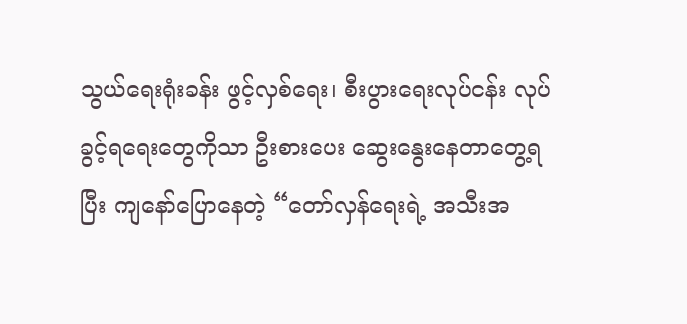သွယ်ရေးရုံးခန်း ဖွင့်လှစ်ရေး၊ စီးပွားရေးလုပ်ငန်း လုပ်ခွင့်ရရေးတွေကိုသာ ဦးစားပေး ဆွေးနွေးနေတာတွေ့ရပြီး ကျနော်ပြောနေတဲ့ “တော်လှန်ရေးရဲ့ အသီးအ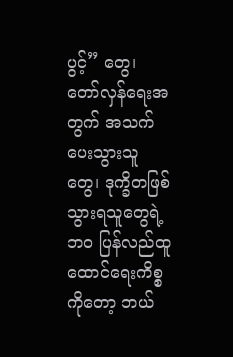ပွင့်” တွေ၊ တော်လှန်ရေးအတွက် အသက်ပေးသွားသူတွေ၊ ဒုက္ခိတဖြစ်သွားရသူတွေရဲ့ဘ၀ ပြန်လည်ထူထောင်ရေးကိစ္စကိုတော့ ဘယ်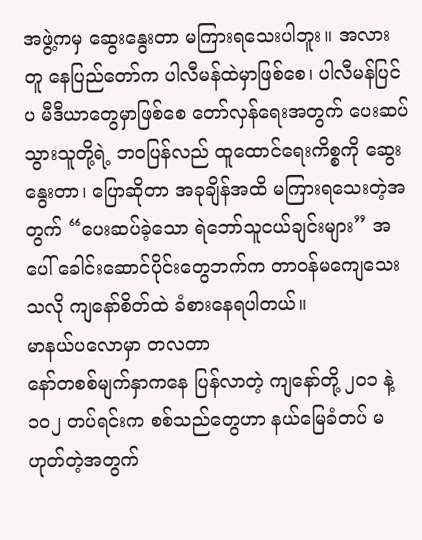အဖွဲ့ကမှ ဆွေးနွေးတာ မကြားရသေးပါဘူး။ အလားတူ နေပြည်တော်က ပါလီမန်ထဲမှာဖြစ်စေ၊ ပါလီမန်ပြင်ပ မီဒီယာတွေမှာဖြစ်စေ တော်လှန်ရေးအတွက် ပေးဆပ်သွားသူတို့ရဲ့ ဘဝပြန်လည် ထူထောင်ရေးကိစ္စကို ဆွေးနွေးတာ၊ ပြောဆိုတာ အခုချိန်အထိ မကြားရသေးတဲ့အတွက် “ပေးဆပ်ခဲ့သော ရဲဘော်သူငယ်ချင်းများ” အပေါ် ခေါင်းဆောင်ပိုင်းတွေဘက်က တာဝန်မကျေသေးသလို ကျနော်စိတ်ထဲ ခံစားနေရပါတယ်။
မာနယ်ပလောမှာ တလတာ
နော်တစစ်မျက်နှာကနေ ပြန်လာတဲ့ ကျနော်တို့ ၂၀၁ နဲ့ ၁၀၂ တပ်ရင်းက စစ်သည်တွေဟာ နယ်မြေခံတပ် မဟုတ်တဲ့အတွက်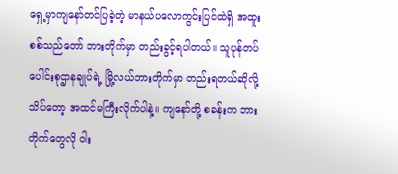ရှေ့မှာကျနော်တင်ပြခဲ့တဲ့ မာနယ်ပလောကွင်းပြင်ထဲရှိ အထူးစစ်သည်တော် ဘားတိုက်မှာ တည်းခွင့်ရပါတယ်။ သူပုန်တပ်ပေါင်းစုဌာနချုပ်ရဲ့ မြို့လယ်ဘားတိုက်မှာ တည်းရတယ်ဆိုလို့ သိပ်တော့ အထင်မကြီးလိုက်ပါနဲ့။ ကျနော်တို့ စခန်းက ဘားတိုက်တွေလို ဝါး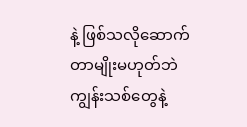နဲ့ ဖြစ်သလိုဆောက်တာမျိုးမဟုတ်ဘဲ ကျွန်းသစ်တွေနဲ့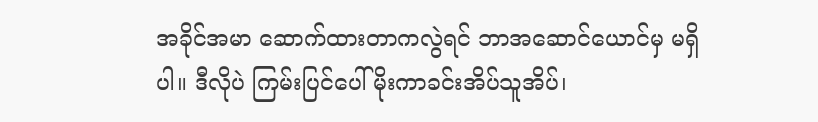အခိုင်အမာ ဆောက်ထားတာကလွဲရင် ဘာအဆောင်ယောင်မှ မရှိပါ။ ဒီလိုပဲ ကြမ်းပြင်ပေါ် မိုးကာခင်းအိပ်သူအိပ်၊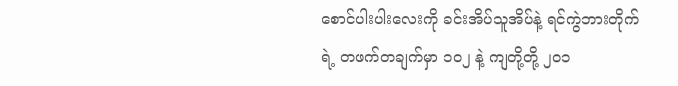စောင်ပါးပါးလေးကို ခင်းအိပ်သူအိပ်နဲ့ ရင်ကွဲဘားတိုက်ရဲ့ တဖက်တချက်မှာ ၁၀၂ နဲ့ ကျတို့တို့ ၂၀၁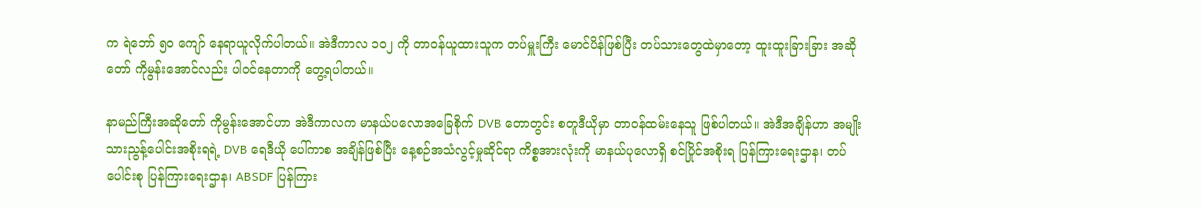က ရဲဘော် ၅၀ ကျော် နေရာယူလိုက်ပါတယ်။ အဲဒီကာလ ၁၀၂ ကို တာဝန်ယူထားသူက တပ်မှူးကြီး မောင်ပိန်ဖြစ်ပြီး တပ်သားတွေထဲမှာတော့ ထူးထူးခြားခြား အဆိုတော် ကိုမွန်းအောင်လည်း ပါဝင်နေတာကို တွေ့ရပါတယ်။

နာမည်ကြီးအဆိုတော် ကိုမွန်းအောင်ဟာ အဲဒီကာလက မာနယ်ပလောအခြေစိုက် DVB တောတွင်း စတူဒီယိုမှာ တာဝန်ထမ်းနေသူ ဖြစ်ပါတယ်။ အဲဒီအချိန်ဟာ အမျိုးသားညွန့်ပေါင်းအစိုးရရဲ့ DVB ရေဒီယို ပေါ်ကာစ အချိန်ဖြစ်ပြီး နေ့စဉ်အသံလွင့်မှုဆိုင်ရာ ကိစ္စအားလုံးကို မာနယ်ပုလောရှိ စင်ပြိုင်အစိုးရ ပြန်ကြားရေးဌာန၊ တပ်ပေါင်းစု ပြန်ကြားရေးဌာန၊ ABSDF ပြန်ကြား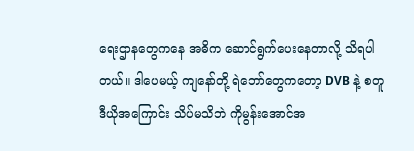ရေးဌာနတွေကနေ အဓိက ဆောင်ရွက်ပေးနေတာလို့ သိရပါတယ်။ ဒါပေမယ့် ကျနော်တို့ ရဲဘော်တွေကတော့ DVB နဲ့ စတူဒီယိုအကြောင်း သိပ်မသိဘဲ ကိုမွန်းအောင်အ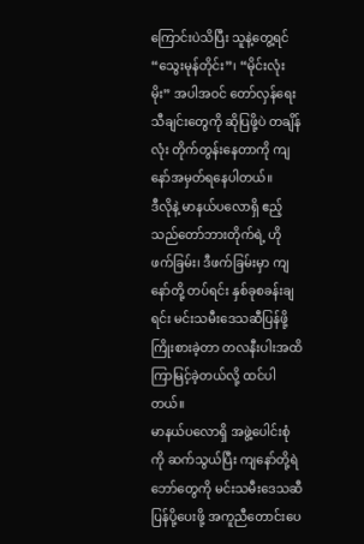ကြောင်းပဲသိပြီး သူနဲ့တွေ့ရင် “သွေးမုန်တိုင်း”၊ “မိုင်းလုံးမိုး” အပါအဝင် တော်လှန်ရေးသီချင်းတွေကို ဆိုပြဖို့ပဲ တချိန်လုံး တိုက်တွန်းနေတာကို ကျနော်အမှတ်ရနေပါတယ်။
ဒီလိုနဲ့ မာနယ်ပလောရှိ ဧည့်သည်တော်ဘားတိုက်ရဲ့ ဟိုဖက်ခြမ်း၊ ဒီဖက်ခြမ်းမှာ ကျနော်တို့ တပ်ရင်း နှစ်ခုစခန်းချရင်း မင်းသမီးဒေသဆီပြန်ဖို့ ကြိုးစားခဲ့တာ တလနီးပါးအထိ ကြာမြင့်ခဲ့တယ်လို့ ထင်ပါတယ်။
မာနယ်ပလောရှိ အဖွဲ့ပေါင်းစုံကို ဆက်သွယ်ပြီး ကျနော်တို့ရဲဘော်တွေကို မင်းသမီးဒေသဆီ ပြန်ပို့ပေးဖို့ အကူညီတောင်းပေ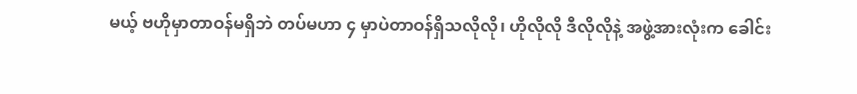မယ့် ဗဟိုမှာတာဝန်မရှိဘဲ တပ်မဟာ ၄ မှာပဲတာဝန်ရှိသလိုလို၊ ဟိုလိုလို ဒီလိုလိုနဲ့ အဖွဲ့အားလုံးက ခေါင်း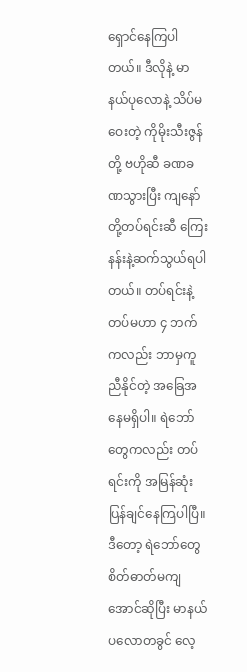ရှောင်နေကြပါတယ်။ ဒီလိုနဲ့ မာနယ်ပုလောနဲ့ သိပ်မဝေးတဲ့ ကိုမိုးသီးဇွန်တို့ ဗဟိုဆီ ခဏခဏသွားပြီး ကျနော်တို့တပ်ရင်းဆီ ကြေးနန်းနဲ့ဆက်သွယ်ရပါတယ်။ တပ်ရင်းနဲ့ တပ်မဟာ ၄ ဘက်ကလည်း ဘာမှကူညီနိုင်တဲ့ အခြေအနေမရှိပါ။ ရဲဘော်တွေကလည်း တပ်ရင်းကို အမြန်ဆုံးပြန်ချင်နေကြပါပြီ။ ဒီတော့ ရဲဘော်တွေ စိတ်ဓာတ်မကျအောင်ဆိုပြီး မာနယ်ပလောတခွင် လေ့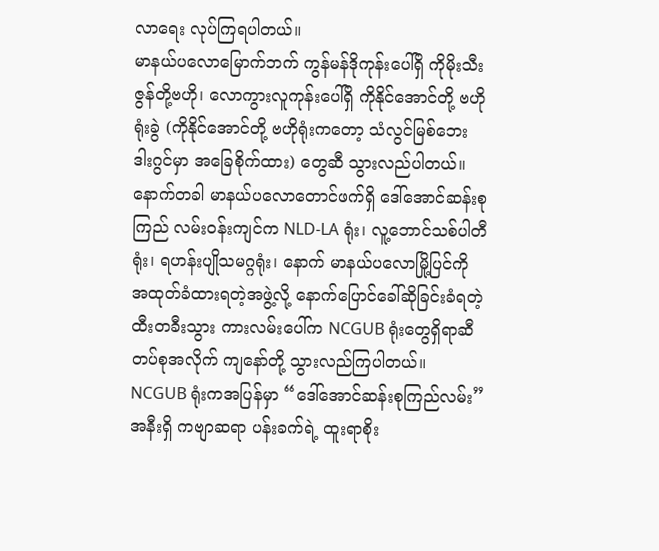လာရေး လုပ်ကြရပါတယ်။
မာနယ်ပလောမြောက်ဘက် ကွန်မန်ဒိုကုန်းပေါ်ရှိ ကိုမိုးသီးဇွန်တို့ဗဟို၊ လောကွားလူကုန်းပေါ်ရှိ ကိုနိုင်အောင်တို့ ဗဟိုရုံးခွဲ (ကိုနိုင်အောင်တို့ ဗဟိုရုံးကတော့ သံလွင်မြစ်ဘေး ဒါးဂွင်မှာ အခြေစိုက်ထား) တွေဆီ သွားလည်ပါတယ်။ နောက်တခါ မာနယ်ပလောတောင်ဖက်ရှိ ဒေါ်အောင်ဆန်းစုကြည် လမ်းဝန်းကျင်က NLD-LA ရုံး၊ လူ့ဘောင်သစ်ပါတီရုံး၊ ရဟန်းပျိုသမဂ္ဂရုံး၊ နောက် မာနယ်ပလောမြို့ပြင်ကို အထုတ်ခံထားရတဲ့အဖွဲ့လို့ နောက်ပြောင်ခေါ်ဆိုခြင်းခံရတဲ့ ထီးတခီးသွား ကားလမ်းပေါ်က NCGUB ရုံးတွေရှိရာဆီ တပ်စုအလိုက် ကျနော်တို့ သွားလည်ကြပါတယ်။
NCGUB ရုံးကအပြန်မှာ “ဒေါ်အောင်ဆန်းစုကြည်လမ်း” အနီးရှိ ကဗျာဆရာ ပန်းခက်ရဲ့ ထူးရာစိုး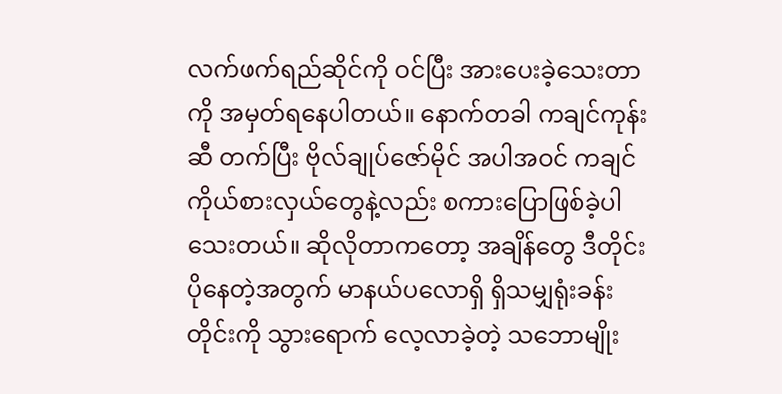လက်ဖက်ရည်ဆိုင်ကို ဝင်ပြီး အားပေးခဲ့သေးတာကို အမှတ်ရနေပါတယ်။ နောက်တခါ ကချင်ကုန်းဆီ တက်ပြီး ဗိုလ်ချုပ်ဇော်မိုင် အပါအဝင် ကချင်ကိုယ်စားလှယ်တွေနဲ့လည်း စကားပြောဖြစ်ခဲ့ပါသေးတယ်။ ဆိုလိုတာကတော့ အချိန်တွေ ဒီတိုင်းပိုနေတဲ့အတွက် မာနယ်ပလောရှိ ရှိသမျှရုံးခန်းတိုင်းကို သွားရောက် လေ့လာခဲ့တဲ့ သဘောမျိုး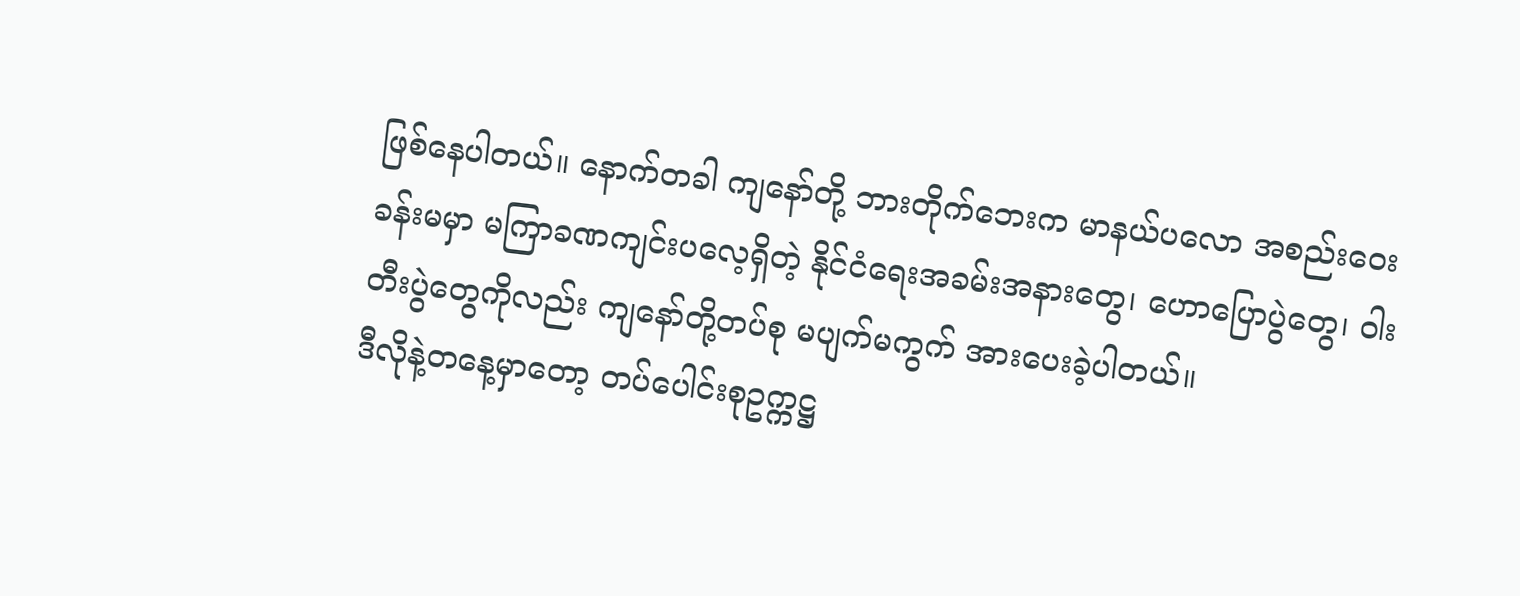ဖြစ်နေပါတယ်။ နောက်တခါ ကျနော်တို့ ဘားတိုက်ဘေးက မာနယ်ပလော အစည်းဝေးခန်းမမှာ မကြာခဏကျင်းပလေ့ရှိတဲ့ နိုင်ငံရေးအခမ်းအနားတွေ၊ ဟောပြောပွဲတွေ၊ ဝါးတီးပွဲတွေကိုလည်း ကျနော်တို့တပ်စု မပျက်မကွက် အားပေးခဲ့ပါတယ်။
ဒီလိုနဲ့တနေ့မှာတော့ တပ်ပေါင်းစုဥက္ကဋ္ဌ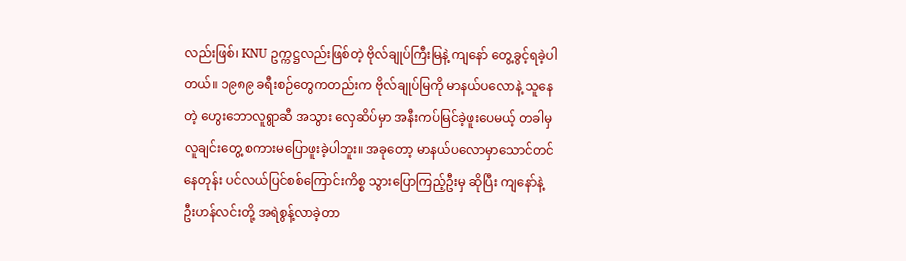လည်းဖြစ်၊ KNU ဥက္ကဋ္ဌလည်းဖြစ်တဲ့ ဗိုလ်ချုပ်ကြီးမြနဲ့ ကျနော် တွေ့ခွင့်ရခဲ့ပါတယ်။ ၁၉၈၉ ခရီးစဉ်တွေကတည်းက ဗိုလ်ချုပ်မြကို မာနယ်ပလောနဲ့ သူနေတဲ့ ဟွေးဘောလူရွာဆီ အသွား လှေဆိပ်မှာ အနီးကပ်မြင်ခဲ့ဖူးပေမယ့် တခါမှ လူချင်းတွေ့ စကားမပြောဖူးခဲ့ပါဘူး။ အခုတော့ မာနယ်ပလောမှာသောင်တင်နေတုန်း ပင်လယ်ပြင်စစ်ကြောင်းကိစ္စ သွားပြောကြည့်ဦးမှ ဆိုပြီး ကျနော်နဲ့ ဦးဟန်လင်းတို့ အရဲစွန့်လာခဲ့တာ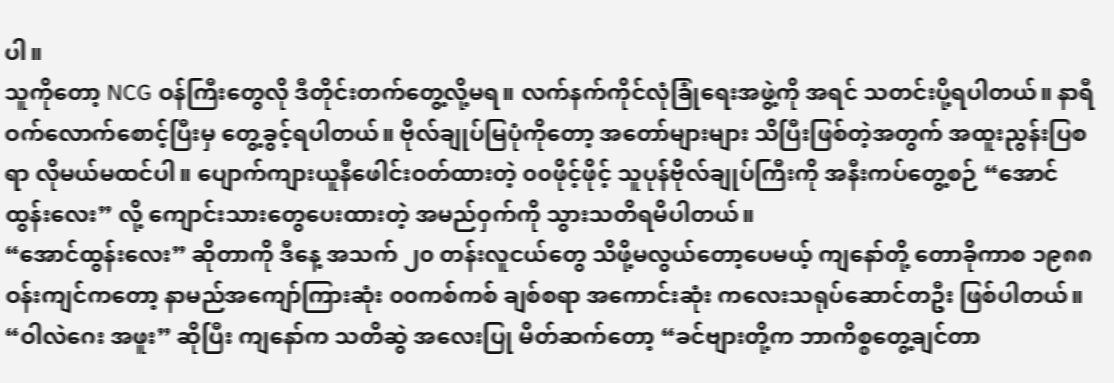ပါ။
သူကိုတော့ NCG ဝန်ကြီးတွေလို ဒီတိုင်းတက်တွေ့လို့မရ။ လက်နက်ကိုင်လုံခြုံရေးအဖွဲ့ကို အရင် သတင်းပို့ရပါတယ်။ နာရီဝက်လောက်စောင့်ပြီးမှ တွေ့ခွင့်ရပါတယ်။ ဗိုလ်ချုပ်မြပုံကိုတော့ အတော်များများ သိပြီးဖြစ်တဲ့အတွက် အထူးညွန်းပြစရာ လိုမယ်မထင်ပါ။ ပျောက်ကျားယူနီဖေါင်းဝတ်ထားတဲ့ ၀၀ဖိုင့်ဖိုင့် သူပုန်ဗိုလ်ချုပ်ကြီးကို အနီးကပ်တွေ့စဉ် “အောင်ထွန်းလေး” လို့ ကျောင်းသားတွေပေးထားတဲ့ အမည်ဝှက်ကို သွားသတိရမိပါတယ်။
“အောင်ထွန်းလေး” ဆိုတာကို ဒီနေ့ အသက် ၂၀ တန်းလူငယ်တွေ သိဖို့မလွယ်တော့ပေမယ့် ကျနော်တို့ တောခိုကာစ ၁၉၈၈ ဝန်းကျင်ကတော့ နာမည်အကျော်ကြားဆုံး ၀၀ကစ်ကစ် ချစ်စရာ အကောင်းဆုံး ကလေးသရုပ်ဆောင်တဦး ဖြစ်ပါတယ်။ “ဝါလဲဂေး အဖူး” ဆိုပြီး ကျနော်က သတိဆွဲ အလေးပြု မိတ်ဆက်တော့ “ခင်ဗျားတို့က ဘာကိစ္စတွေ့ချင်တာ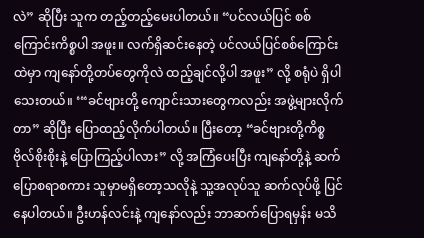လဲ” ဆိုပြီး သူက တည့်တည့်မေးပါတယ်။ “ပင်လယ်ပြင် စစ်ကြောင်းကိစ္စပါ အဖူး။ လက်ရှိဆင်းနေတဲ့ ပင်လယ်ပြင်စစ်ကြောင်းထဲမှာ ကျနော်တို့တပ်တွေကိုလဲ ထည့်ချင်လို့ပါ အဖူး” လို့ စရုံပဲ ရှိပါသေးတယ်။ ‘“ခင်ဗျားတို့ ကျောင်းသားတွေကလည်း အဖွဲ့များလိုက်တာ” ဆိုပြီး ပြောထည့်လိုက်ပါတယ်။ ပြီးတော့ “ခင်ဗျားတို့ကိစ္စ ဗိုလ်စိုးစိုးနဲ့ ပြောကြည့်ပါလား” လို့ အကြံပေးပြီး ကျနော်တို့နဲ့ ဆက်ပြောစရာစကား သူမှာမရှိတော့သလိုနဲ့ သူ့အလုပ်သူ ဆက်လုပ်ဖို့ ပြင်နေပါတယ်။ ဦးဟန်လင်းနဲ့ ကျနော်လည်း ဘာဆက်ပြောရမှန်း မသိ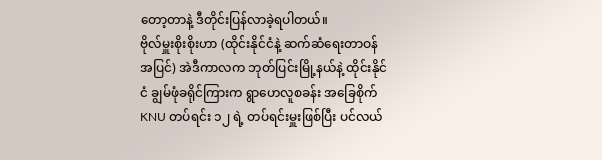တော့တာနဲ့ ဒီတိုင်းပြန်လာခဲ့ရပါတယ်။
ဗိုလ်မှူးစိုးစိုးဟာ (ထိုင်းနိုင်ငံနဲ့ ဆက်ဆံရေးတာဝန်အပြင်) အဲဒီကာလက ဘုတ်ပြင်းမြို့နယ်နဲ့ ထိုင်းနိုင်ငံ ချွမ်ဖုံခရိုင်ကြားက ရွာဟေလူစခန်း အခြေစိုက် KNU တပ်ရင်း ၁၂ ရဲ့ တပ်ရင်းမှူးဖြစ်ပြီး ပင်လယ်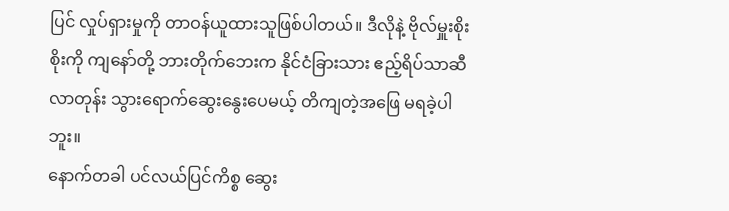ပြင် လှုပ်ရှားမှုကို တာဝန်ယူထားသူဖြစ်ပါတယ်။ ဒီလိုနဲ့ ဗိုလ်မှူးစိုးစိုးကို ကျနော်တို့ ဘားတိုက်ဘေးက နိုင်ငံခြားသား ဧည့်ရိပ်သာဆီလာတုန်း သွားရောက်ဆွေးနွေးပေမယ့် တိကျတဲ့အဖြေ မရခဲ့ပါဘူး။
နောက်တခါ ပင်လယ်ပြင်ကိစ္စ ဆွေး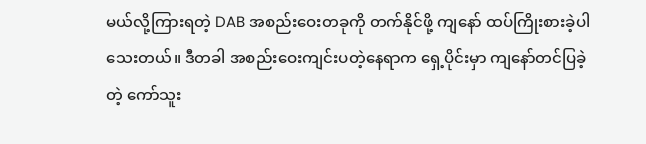မယ်လို့ကြားရတဲ့ DAB အစည်းဝေးတခုကို တက်နိုင်ဖို့ ကျနော် ထပ်ကြိုးစားခဲ့ပါသေးတယ်။ ဒီတခါ အစည်းဝေးကျင်းပတဲ့နေရာက ရှေ့ပိုင်းမှာ ကျနော်တင်ပြခဲ့တဲ့ ကော်သူး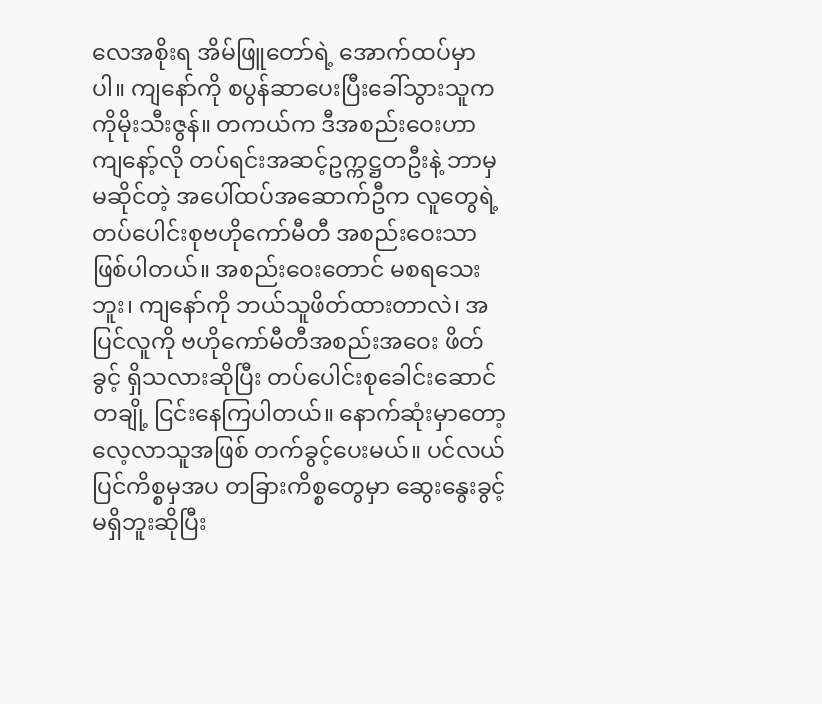လေအစိုးရ အိမ်ဖြူတော်ရဲ့ အောက်ထပ်မှာပါ။ ကျနော်ကို စပွန်ဆာပေးပြီးခေါ်သွားသူက ကိုမိုးသီးဇွန်။ တကယ်က ဒီအစည်းဝေးဟာ ကျနော့်လို တပ်ရင်းအဆင့်ဥက္ကဋ္ဌတဦးနဲ့ ဘာမှမဆိုင်တဲ့ အပေါ်ထပ်အဆောက်ဦက လူတွေရဲ့ တပ်ပေါင်းစုဗဟိုကော်မီတီ အစည်းဝေးသာ ဖြစ်ပါတယ်။ အစည်းဝေးတောင် မစရသေးဘူး၊ ကျနော်ကို ဘယ်သူဖိတ်ထားတာလဲ၊ အပြင်လူကို ဗဟိုကော်မီတီအစည်းအဝေး ဖိတ်ခွင့် ရှိသလားဆိုပြီး တပ်ပေါင်းစုခေါင်းဆောင်တချို့ ငြင်းနေကြပါတယ်။ နောက်ဆုံးမှာတော့ လေ့လာသူအဖြစ် တက်ခွင့်ပေးမယ်။ ပင်လယ်ပြင်ကိစ္စမှအပ တခြားကိစ္စတွေမှာ ဆွေးနွေးခွင့်မရှိဘူးဆိုပြီး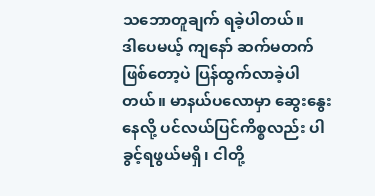သဘောတူချက် ရခဲ့ပါတယ်။
ဒါပေမယ့် ကျနော် ဆက်မတက်ဖြစ်တော့ပဲ ပြန်ထွက်လာခဲ့ပါတယ်။ မာနယ်ပလောမှာ ဆွေးနွေးနေလို့ ပင်လယ်ပြင်ကိစ္စလည်း ပါခွင့်ရဖွယ်မရှိ၊ ငါတို့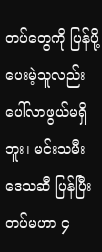တပ်တွေကို ပြန်ပို့ပေးမဲ့သူလည်း ပေါ်လာဖွယ်မရှိဘူး၊ မင်းသမီးဒေသဆီ ပြန်ပြီး တပ်မဟာ ၄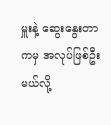မှူးနဲ့ ဆွေးနွေးတာကမှ အလုပ်ဖြစ်ဦးမယ်လို့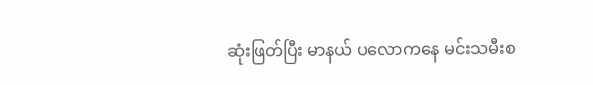ဆုံးဖြတ်ပြီး မာနယ် ပလောကနေ မင်းသမီးစ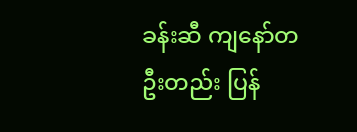ခန်းဆီ ကျနော်တဦးတည်း ပြန်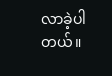လာခဲ့ပါတယ်။